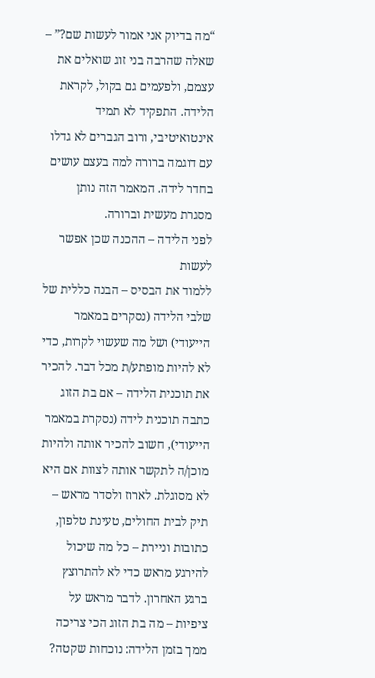“מה בדיוק אני אמור לעשות שם?” – שאלה שהרבה בני זוג שואלים את עצמם, ולפעמים גם בקול, לקראת הלידה. התפקיד לא תמיד אינטואיטיבי, ורוב הגברים לא גדלו עם דוגמה ברורה למה בעצם עושים בחדר לידה. המאמר הזה נותן מסגרת מעשית וברורה.
לפני הלידה – ההכנה שכן אפשר לעשות
ללמוד את הבסיס – הבנה כללית של שלבי הלידה (נסקרים במאמר הייעודי) ושל מה שעשוי לקרות, כדי לא להיות מופתע/ת מכל דבר. להכיר את תוכנית הלידה – אם בת הזוג כתבה תוכנית לידה (נסקרת במאמר הייעודי), חשוב להכיר אותה ולהיות מוכן/ה לתקשר אותה לצוות אם היא לא מסוגלת. לארוז ולסדר מראש – תיק לבית החולים, טעינת טלפון, כתובות וניירת – כל מה שיכול להירגע מראש כדי לא להתרוצץ ברגע האחרון. לדבר מראש על ציפיות – מה בת הזוג הכי צריכה ממך בזמן הלידה: נוכחות שקטה?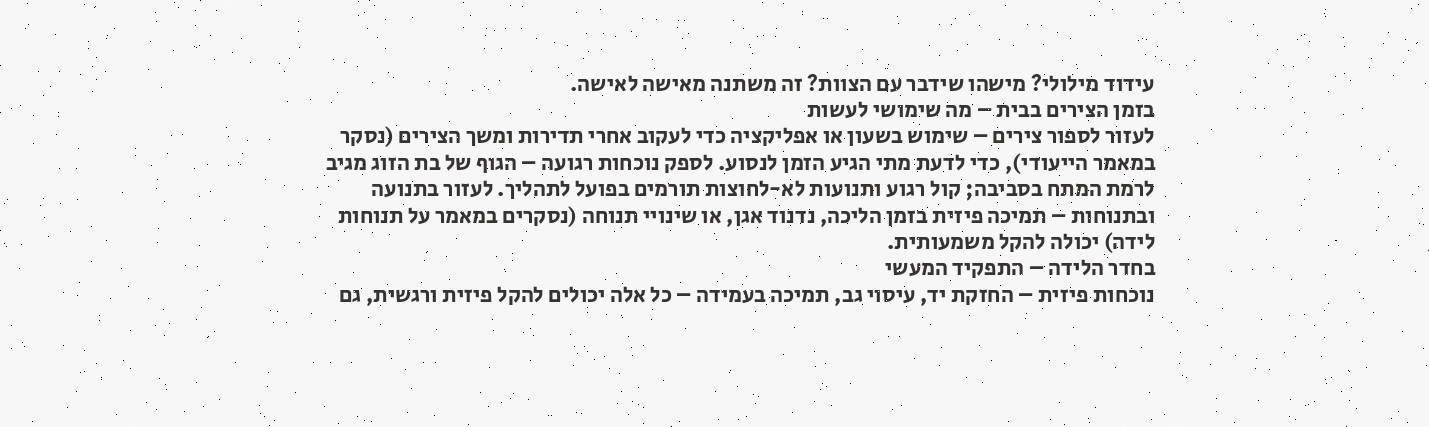עידוד מילולי? מישהו שידבר עם הצוות? זה משתנה מאישה לאישה.
בזמן הצירים בבית – מה שימושי לעשות
לעזור לספור צירים – שימוש בשעון או אפליקציה כדי לעקוב אחרי תדירות ומשך הצירים (נסקר במאמר הייעודי), כדי לדעת מתי הגיע הזמן לנסוע. לספק נוכחות רגועה – הגוף של בת הזוג מגיב לרמת המתח בסביבה; קול רגוע ותנועות לא-לחוצות תורמים בפועל לתהליך. לעזור בתנועה ובתנוחות – תמיכה פיזית בזמן הליכה, נדנוד אגן, או שינויי תנוחה (נסקרים במאמר על תנוחות לידה) יכולה להקל משמעותית.
בחדר הלידה – התפקיד המעשי
נוכחות פיזית – החזקת יד, עיסוי גב, תמיכה בעמידה – כל אלה יכולים להקל פיזית ורגשית, גם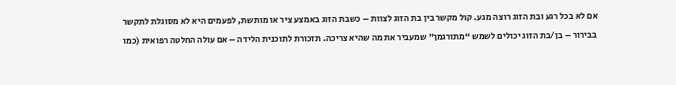אם לא בכל רגע ובת הזוג רוצה מגע. קול מקשר בין בת הזוג לצוות – כשבת הזוג באמצע ציר או מותשת, לפעמים היא לא מסוגלת לתקשר בבירור – בן/בת הזוג יכולים לשמש “מתורגמן” שמעביר את מה שהיא צריכה. תזכורת לתוכנית הלידה – אם עולה החלטה רפואית (כמו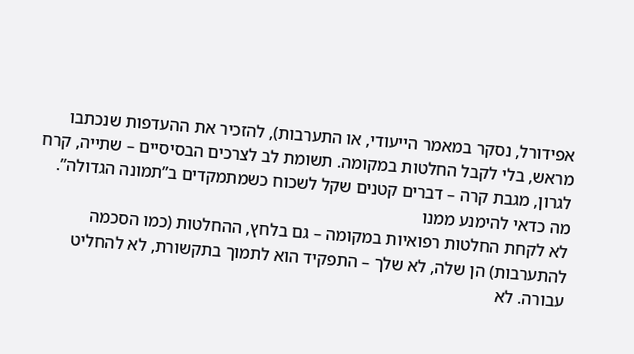אפידורל, נסקר במאמר הייעודי, או התערבות), להזכיר את ההעדפות שנכתבו מראש, בלי לקבל החלטות במקומה. תשומת לב לצרכים הבסיסיים – שתייה, קרח לגרון, מגבת קרה – דברים קטנים שקל לשכוח כשמתמקדים ב”תמונה הגדולה”.
מה כדאי להימנע ממנו
לא לקחת החלטות רפואיות במקומה – גם בלחץ, ההחלטות (כמו הסכמה להתערבות) הן שלה, לא שלך – התפקיד הוא לתמוך בתקשורת, לא להחליט עבורה. לא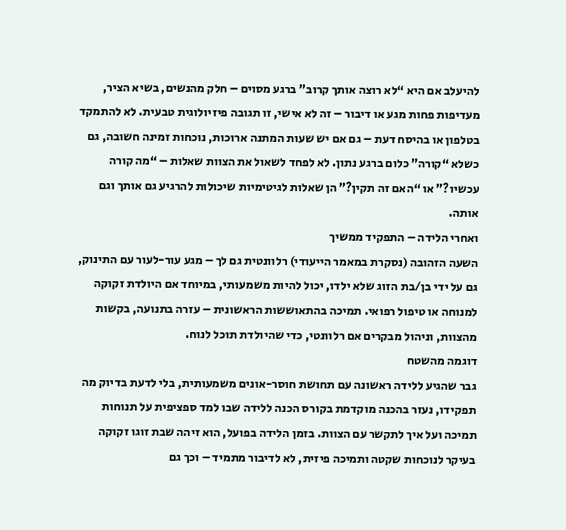להיעלב אם היא “לא רוצה אותך קרוב” ברגע מסוים – חלק מהנשים, בשיא הציר, מעדיפות פחות מגע או דיבור – זה לא אישי, זו תגובה פיזיולוגית טבעית. לא להתמקד בטלפון או בהיסח דעת – גם אם יש שעות המתנה ארוכות, נוכחות זמינה חשובה, גם כשלא “קורה” כלום ברגע נתון. לא לפחד לשאול את הצוות שאלות – “מה קורה עכשיו?” או “האם זה תקין?” הן שאלות לגיטימיות שיכולות להרגיע גם אותך וגם אותה.
ואחרי הלידה – התפקיד ממשיך
השעה הזהובה (נסקרת במאמר הייעודי) רלוונטית גם לך – מגע עור-לעור עם התינוק, גם על ידי בן/בת הזוג שלא ילדו, יכול להיות משמעותי, במיוחד אם היולדת זקוקה למנוחה או טיפול רפואי. תמיכה בהתאוששות הראשונית – עזרה בתנועה, בקשות מהצוות, וניהול מבקרים אם רלוונטי, כדי שהיולדת תוכל לנוח.
דוגמה מהשטח
גבר שהגיע ללידה ראשונה עם תחושת חוסר-אונים משמעותית, בלי לדעת בדיוק מה תפקידו, נעזר בהכנה מוקדמת בקורס הכנה ללידה שבו למד ספציפית על תנוחות תמיכה ועל איך לתקשר עם הצוות. בזמן הלידה בפועל, הוא זיהה שבת זוגו זקוקה בעיקר לנוכחות שקטה ותמיכה פיזית, לא לדיבור מתמיד – וכך גם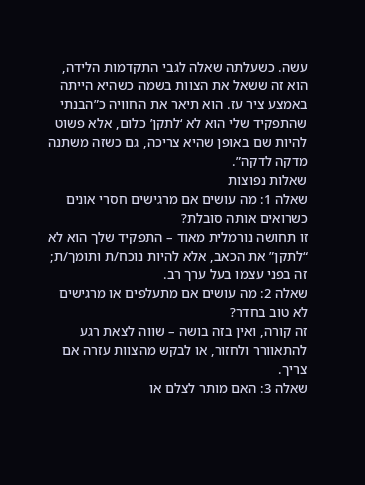עשה. כשעלתה שאלה לגבי התקדמות הלידה, הוא זה ששאל את הצוות בשמה כשהיא הייתה באמצע ציר עז. הוא תיאר את החוויה כ”הבנתי שהתפקיד שלי הוא לא ‘לתקן’ כלום, אלא פשוט להיות שם באופן שהיא צריכה, גם כשזה משתנה מדקה לדקה”.
שאלות נפוצות
שאלה 1: מה עושים אם מרגישים חסרי אונים כשרואים אותה סובלת?
זו תחושה נורמלית מאוד – התפקיד שלך הוא לא “לתקן” את הכאב, אלא להיות נוכח/ת ותומך/ת; זה בפני עצמו בעל ערך רב.
שאלה 2: מה עושים אם מתעלפים או מרגישים לא טוב בחדר?
זה קורה, ואין בזה בושה – שווה לצאת רגע להתאוורר ולחזור, או לבקש מהצוות עזרה אם צריך.
שאלה 3: האם מותר לצלם או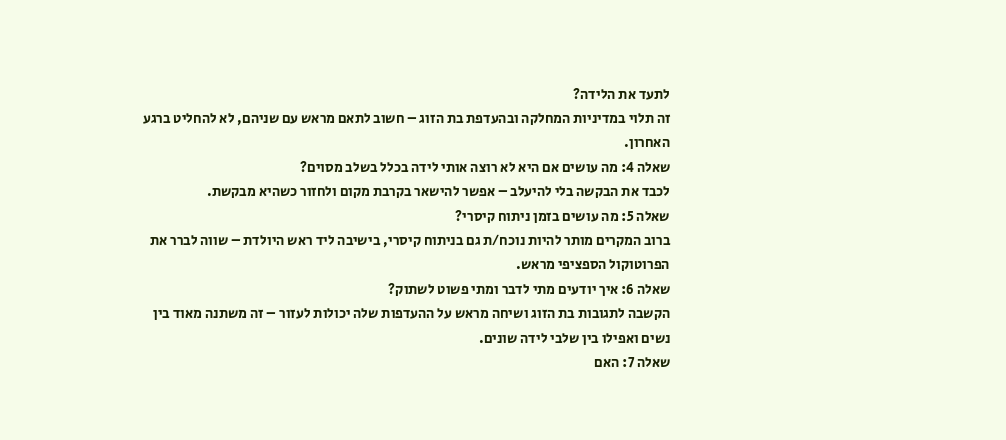לתעד את הלידה?
זה תלוי במדיניות המחלקה ובהעדפת בת הזוג – חשוב לתאם מראש עם שניהם, לא להחליט ברגע האחרון.
שאלה 4: מה עושים אם היא לא רוצה אותי לידה בכלל בשלב מסוים?
לכבד את הבקשה בלי להיעלב – אפשר להישאר בקרבת מקום ולחזור כשהיא מבקשת.
שאלה 5: מה עושים בזמן ניתוח קיסרי?
ברוב המקרים מותר להיות נוכח/ת גם בניתוח קיסרי, בישיבה ליד ראש היולדת – שווה לברר את הפרוטוקול הספציפי מראש.
שאלה 6: איך יודעים מתי לדבר ומתי פשוט לשתוק?
הקשבה לתגובות בת הזוג ושיחה מראש על ההעדפות שלה יכולות לעזור – זה משתנה מאוד בין נשים ואפילו בין שלבי לידה שונים.
שאלה 7: האם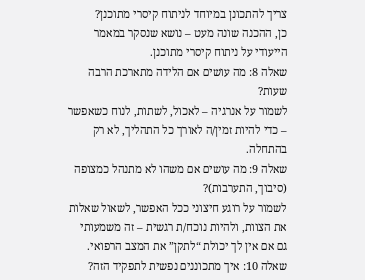צריך להתכונן במיוחד לניתוח קיסרי מתוכנן?
כן, ההכנה שונה מעט – נושא שנסקר במאמר הייעודי על ניתוח קיסרי מתוכנן.
שאלה 8: מה עושים אם הלידה מתארכת הרבה שעות?
לשמור על אנרגיה – לאכול, לשתות, לנוח כשאפשר – כדי להיות זמין/ה לאורך כל התהליך, לא רק בהתחלה.
שאלה 9: מה עושים אם משהו לא מתנהל כמצופה (סיבוך, התערבות)?
לשמור על רוגע חיצוני ככל האפשר, לשאול שאלות את הצוות, ולהיות נוכח/ת רגשית – זה משמעותי גם אם אין לך יכולת “לתקן” את המצב הרפואי.
שאלה 10: איך מתכוננים נפשית לתפקיד הזה?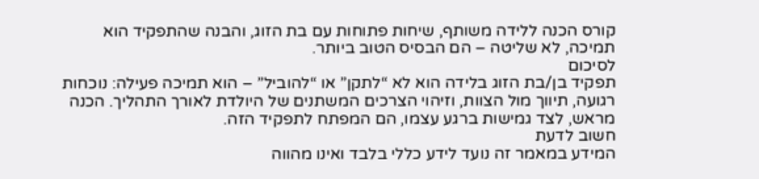קורס הכנה ללידה משותף, שיחות פתוחות עם בת הזוג, והבנה שהתפקיד הוא תמיכה, לא שליטה – הם הבסיס הטוב ביותר.
לסיכום
תפקיד בן/בת הזוג בלידה הוא לא “לתקן” או “להוביל” – הוא תמיכה פעילה: נוכחות רגועה, תיווך מול הצוות, וזיהוי הצרכים המשתנים של היולדת לאורך התהליך. הכנה מראש, לצד גמישות ברגע עצמו, הם המפתח לתפקיד הזה.
חשוב לדעת
המידע במאמר זה נועד לידע כללי בלבד ואינו מהווה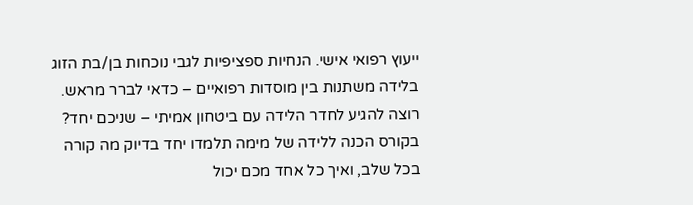ייעוץ רפואי אישי. הנחיות ספציפיות לגבי נוכחות בן/בת הזוג בלידה משתנות בין מוסדות רפואיים – כדאי לברר מראש.
רוצה להגיע לחדר הלידה עם ביטחון אמיתי – שניכם יחד?
בקורס הכנה ללידה של מימה תלמדו יחד בדיוק מה קורה בכל שלב, ואיך כל אחד מכם יכול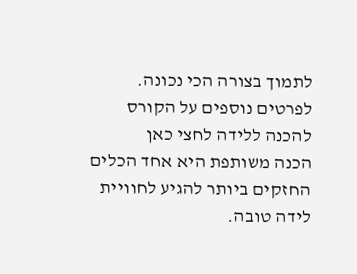לתמוך בצורה הכי נכונה.
לפרטים נוספים על הקורס להכנה ללידה לחצי כאן
הכנה משותפת היא אחד הכלים החזקים ביותר להגיע לחוויית לידה טובה.